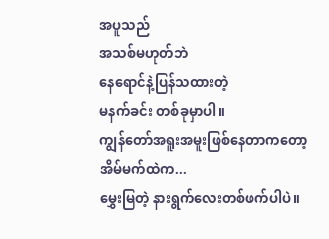အပူသည်
အသစ်မဟုတ်ဘဲ
နေရောင်နဲ့ပြန်သထားတဲ့
မနက်ခင်း တစ်ခုမှာပါ။
ကျွန်တော်အရူးအမူးဖြစ်နေတာကတော့
အိမ်မက်ထဲက...
မွှေးမြတဲ့ နားရွက်လေးတစ်ဖက်ပါပဲ။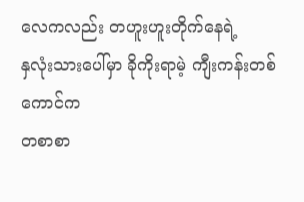လေကလည်း တဟူးဟူးတိုက်နေရဲ့
နှလုံးသားပေါ်မှာ ခိုကိုးရာမဲ့ ကျီးကန်းတစ်ကောင်က
တစာစာ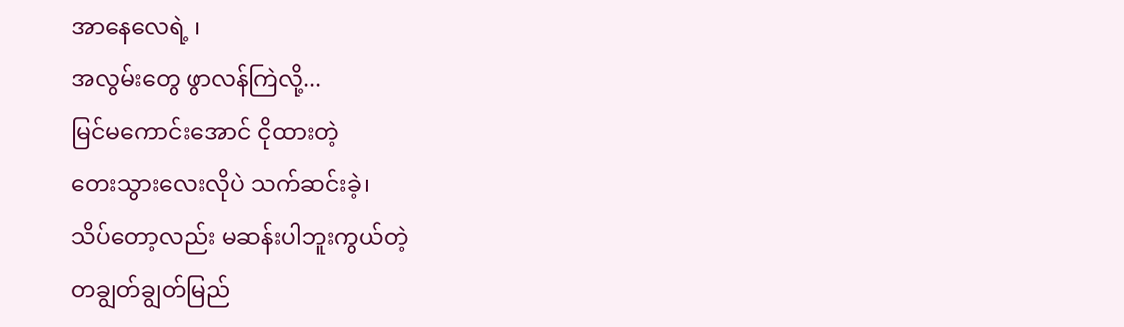အာနေလေရဲ့ ၊
အလွမ်းတွေ ဖွာလန်ကြဲလို့...
မြင်မကောင်းအောင် ငိုထားတဲ့
တေးသွားလေးလိုပဲ သက်ဆင်းခဲ့၊
သိပ်တော့လည်း မဆန်းပါဘူးကွယ်တဲ့
တချွတ်ချွတ်မြည်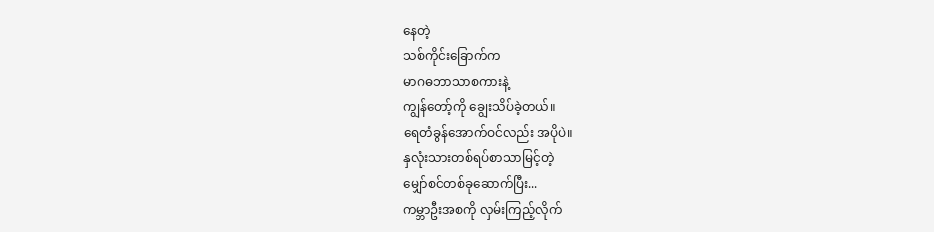နေတဲ့
သစ်ကိုင်းခြောက်က
မာဂဓဘာသာစကားနဲ့
ကျွန်တော့်ကို ချွေးသိပ်ခဲ့တယ်။
ရေတံခွန်အောက်ဝင်လည်း အပိုပဲ။
နှလုံးသားတစ်ရပ်စာသာမြင့်တဲ့
မျှော်စင်တစ်ခုဆောက်ပြီး...
ကမ္ဘာဦးအစကို လှမ်းကြည့်လိုက်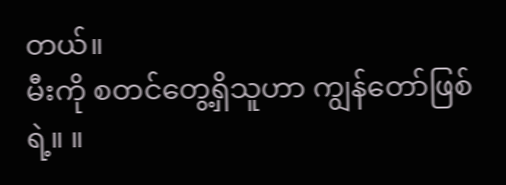တယ်။
မီးကို စတင်တွေ့ရှိသူဟာ ကျွန်တော်ဖြစ်ရဲ့။ ။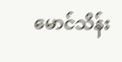မောင်သိန်း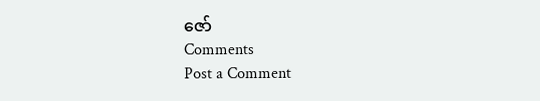ဇော်
Comments
Post a Comment